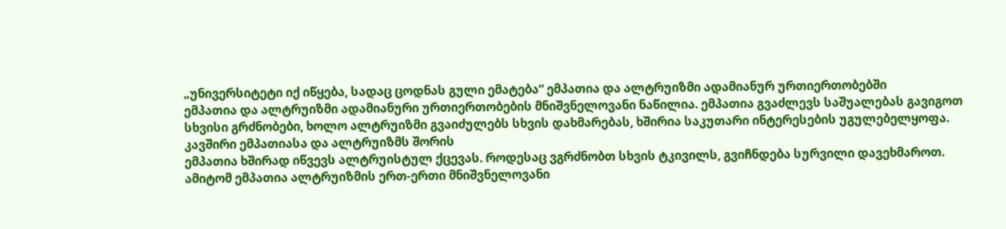„უნივერსიტეტი იქ იწყება, სადაც ცოდნას გული ემატება“ ემპათია და ალტრუიზმი ადამიანურ ურთიერთობებში
ემპათია და ალტრუიზმი ადამიანური ურთიერთობების მნიშვნელოვანი ნაწილია. ემპათია გვაძლევს საშუალებას გავიგოთ სხვისი გრძნობები, ხოლო ალტრუიზმი გვაიძულებს სხვის დახმარებას, ხშირია საკუთარი ინტერესების უგულებელყოფა. კავშირი ემპათიასა და ალტრუიზმს შორის
ემპათია ხშირად იწვევს ალტრუისტულ ქცევას. როდესაც ვგრძნობთ სხვის ტკივილს, გვიჩნდება სურვილი დავეხმაროთ. ამიტომ ემპათია ალტრუიზმის ერთ-ერთი მნიშვნელოვანი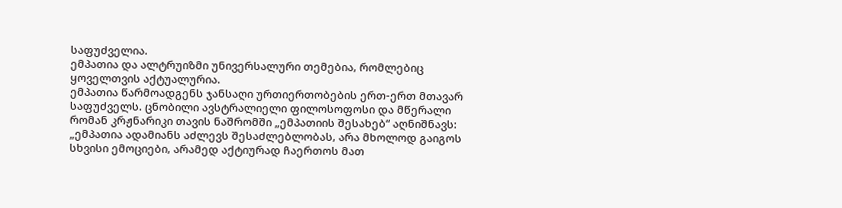საფუძველია.
ემპათია და ალტრუიზმი უნივერსალური თემებია, რომლებიც ყოველთვის აქტუალურია.
ემპათია წარმოადგენს ჯანსაღი ურთიერთობების ერთ-ერთ მთავარ საფუძველს. ცნობილი ავსტრალიელი ფილოსოფოსი და მწერალი რომან კრჟნარიკი თავის ნაშრომში „ემპათიის შესახებ“ აღნიშნავს: „ემპათია ადამიანს აძლევს შესაძლებლობას, არა მხოლოდ გაიგოს სხვისი ემოციები, არამედ აქტიურად ჩაერთოს მათ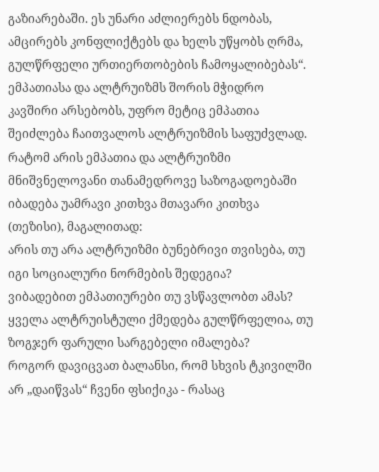გაზიარებაში. ეს უნარი აძლიერებს ნდობას, ამცირებს კონფლიქტებს და ხელს უწყობს ღრმა, გულწრფელი ურთიერთობების ჩამოყალიბებას“.
ემპათიასა და ალტრუიზმს შორის მჭიდრო კავშირი არსებობს, უფრო მეტიც ემპათია შეიძლება ჩაითვალოს ალტრუიზმის საფუძვლად.
რატომ არის ემპათია და ალტრუიზმი მნიშვნელოვანი თანამედროვე საზოგადოებაში
იბადება უამრავი კითხვა მთავარი კითხვა (თეზისი), მაგალითად:
არის თუ არა ალტრუიზმი ბუნებრივი თვისება, თუ იგი სოციალური ნორმების შედეგია?
ვიბადებით ემპათიურები თუ ვსწავლობთ ამას?
ყველა ალტრუისტული ქმედება გულწრფელია, თუ ზოგჯერ ფარული სარგებელი იმალება?
როგორ დავიცვათ ბალანსი, რომ სხვის ტკივილში არ „დაიწვას“ ჩვენი ფსიქიკა - რასაც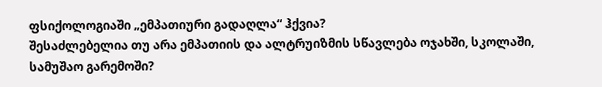ფსიქოლოგიაში „ემპათიური გადაღლა“ ჰქვია?
შესაძლებელია თუ არა ემპათიის და ალტრუიზმის სწავლება ოჯახში, სკოლაში,
სამუშაო გარემოში?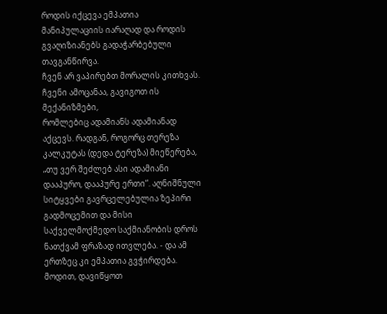როდის იქცევა ემპათია მანიპულაციის იარაღად და როდის გვაღიზიანებს გადაჭარბებული თავგანწირვა.
ჩვენ არ ვაპირებთ მორალის კითხვას. ჩვენი ამოცანაა, გავიგოთ ის მექანიზმები,
რომლებიც ადამიანს ადამიანად აქცევს. რადგან, როგორც თერეზა კალკუტას (დედა ტერეზა) მიეწერება, „თუ ვერ შეძლებ ასი ადამიანი დააპურო, დააპურე ერთი“. აღნიშნული სიტყვები გავრცელებულია ზეპირი გადმოცემით და მისი
საქველმოქმედო საქმიანობის დროს ნათქვამ ფრაზად ითვლება. - და ამ ერთზეც კი ემპათია გვჭირდება.
მოდით, დავიწყოთ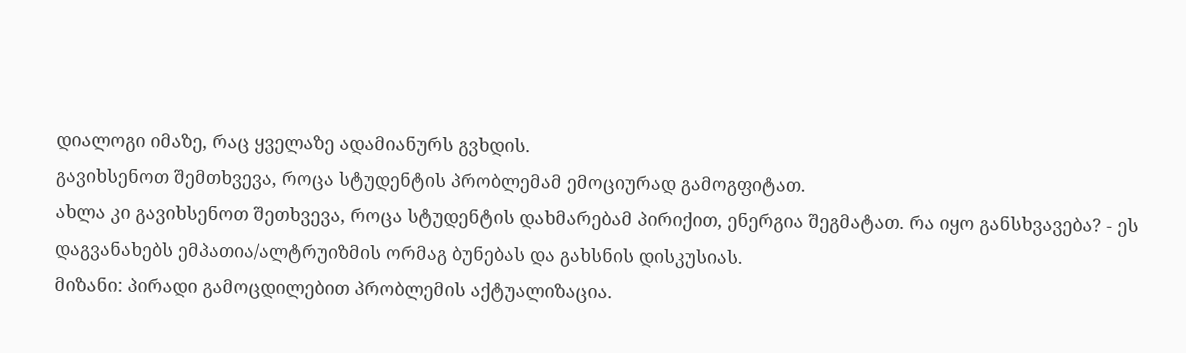დიალოგი იმაზე, რაც ყველაზე ადამიანურს გვხდის.
გავიხსენოთ შემთხვევა, როცა სტუდენტის პრობლემამ ემოციურად გამოგფიტათ.
ახლა კი გავიხსენოთ შეთხვევა, როცა სტუდენტის დახმარებამ პირიქით, ენერგია შეგმატათ. რა იყო განსხვავება? - ეს დაგვანახებს ემპათია/ალტრუიზმის ორმაგ ბუნებას და გახსნის დისკუსიას.
მიზანი: პირადი გამოცდილებით პრობლემის აქტუალიზაცია.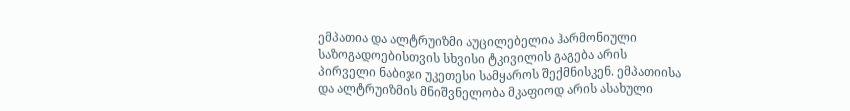ემპათია და ალტრუიზმი აუცილებელია ჰარმონიული საზოგადოებისთვის სხვისი ტკივილის გაგება არის პირველი ნაბიჯი უკეთესი სამყაროს შექმნისკენ. ემპათიისა და ალტრუიზმის მნიშვნელობა მკაფიოდ არის ასახული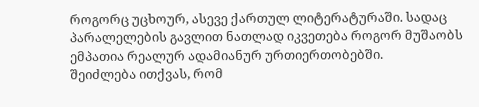როგორც უცხოურ, ასევე ქართულ ლიტერატურაში. სადაც პარალელების გავლით ნათლად იკვეთება როგორ მუშაობს ემპათია რეალურ ადამიანურ ურთიერთობებში.
შეიძლება ითქვას, რომ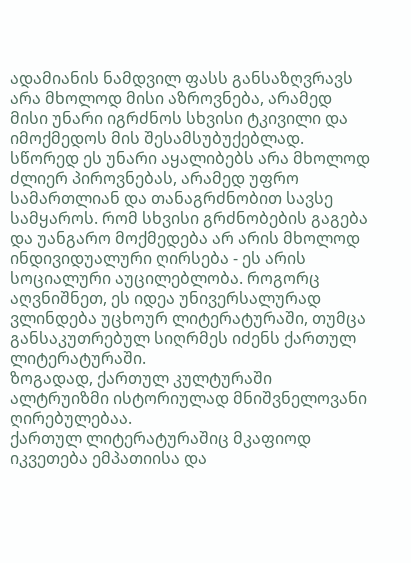ადამიანის ნამდვილ ფასს განსაზღვრავს არა მხოლოდ მისი აზროვნება, არამედ მისი უნარი იგრძნოს სხვისი ტკივილი და იმოქმედოს მის შესამსუბუქებლად. სწორედ ეს უნარი აყალიბებს არა მხოლოდ ძლიერ პიროვნებას, არამედ უფრო სამართლიან და თანაგრძნობით სავსე სამყაროს. რომ სხვისი გრძნობების გაგება და უანგარო მოქმედება არ არის მხოლოდ ინდივიდუალური ღირსება - ეს არის სოციალური აუცილებლობა. როგორც აღვნიშნეთ, ეს იდეა უნივერსალურად ვლინდება უცხოურ ლიტერატურაში, თუმცა განსაკუთრებულ სიღრმეს იძენს ქართულ ლიტერატურაში.
ზოგადად, ქართულ კულტურაში ალტრუიზმი ისტორიულად მნიშვნელოვანი
ღირებულებაა.
ქართულ ლიტერატურაშიც მკაფიოდ იკვეთება ემპათიისა და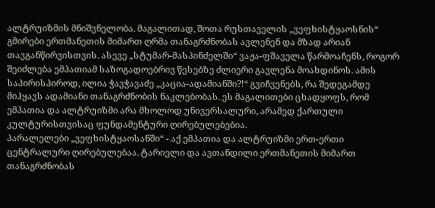ალტრუიზმის მნიშვნელობა. მაგალითად, შოთა რუსთაველის „ვეფხისტყაოსნის“ გმირები ერთმანეთის მიმართ ღრმა თანაგრძნობას ავლენენ და მზად არიან თავგანწირვისთვის. ასევე „სტუმარ-მასპინძელში“ ვაჟა-ფშაველა წარმოაჩენს, როგორ შეიძლება ემპათიამ საზოგადოებრივ წესებზე ძლიერი გავლენა მოახდინოს. ამის საპირისპიროდ, ილია ჭავჭავაძე „კაცია-ადამიანში?!“ გვიჩვენებს, რა შედეგამდე მიჰყავს ადამიანი თანაგრძნობის ნაკლებობას. ეს მაგალითები ცხადყოფს, რომ ემპათია და ალტრუიზმი არა მხოლოდ უნივერსალური, არამედ ქართული კულტურისთვისაც ფუნდამენტური ღირებულებებია.
პარალელები „ვეფხისტყაოსანში“ - აქ ემპათია და ალტრუიზმი ერთ-ერთი ცენტრალური ღირებულებაა. ტარიელი და ავთანდილი ერთმანეთის მიმართ თანაგრძნობას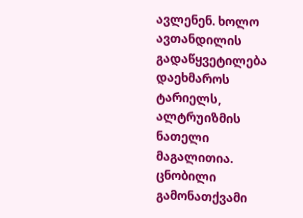ავლენენ. ხოლო ავთანდილის გადაწყვეტილება დაეხმაროს ტარიელს, ალტრუიზმის ნათელი მაგალითია. ცნობილი გამონათქვამი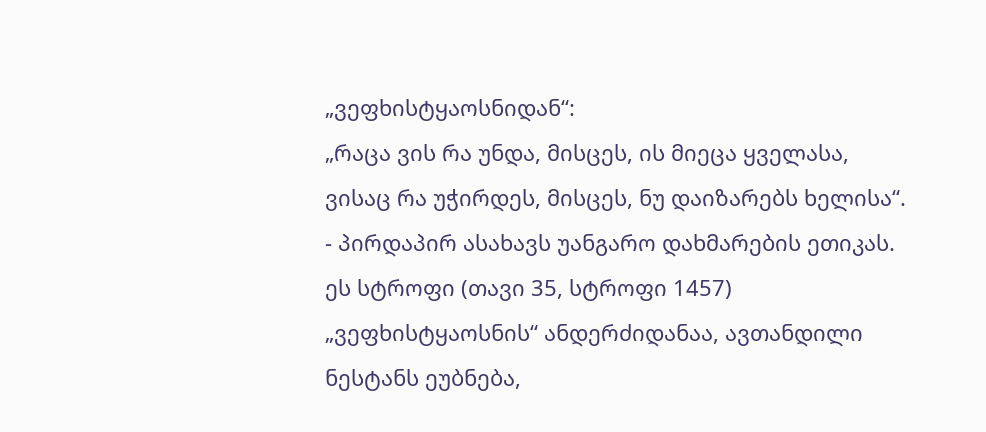„ვეფხისტყაოსნიდან“:
„რაცა ვის რა უნდა, მისცეს, ის მიეცა ყველასა, ვისაც რა უჭირდეს, მისცეს, ნუ დაიზარებს ხელისა“. - პირდაპირ ასახავს უანგარო დახმარების ეთიკას. ეს სტროფი (თავი 35, სტროფი 1457) „ვეფხისტყაოსნის“ ანდერძიდანაა, ავთანდილი ნესტანს ეუბნება,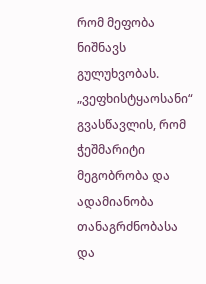რომ მეფობა ნიშნავს გულუხვობას.
„ვეფხისტყაოსანი“ გვასწავლის, რომ ჭეშმარიტი მეგობრობა და ადამიანობა
თანაგრძნობასა და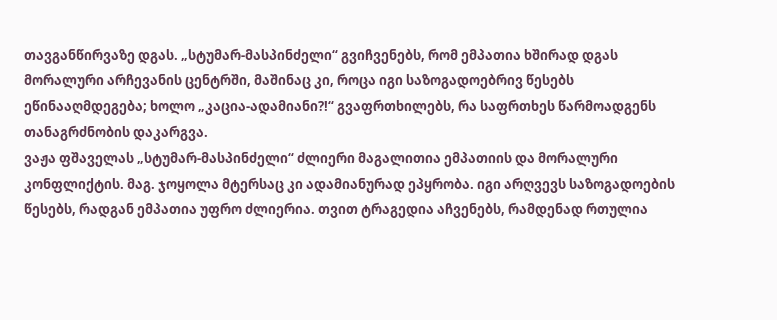თავგანწირვაზე დგას. „სტუმარ-მასპინძელი“ გვიჩვენებს, რომ ემპათია ხშირად დგას მორალური არჩევანის ცენტრში, მაშინაც კი, როცა იგი საზოგადოებრივ წესებს ეწინააღმდეგება; ხოლო „კაცია-ადამიანი?!“ გვაფრთხილებს, რა საფრთხეს წარმოადგენს თანაგრძნობის დაკარგვა.
ვაჟა ფშაველას „სტუმარ-მასპინძელი“ ძლიერი მაგალითია ემპათიის და მორალური კონფლიქტის. მაგ. ჯოყოლა მტერსაც კი ადამიანურად ეპყრობა. იგი არღვევს საზოგადოების წესებს, რადგან ემპათია უფრო ძლიერია. თვით ტრაგედია აჩვენებს, რამდენად რთულია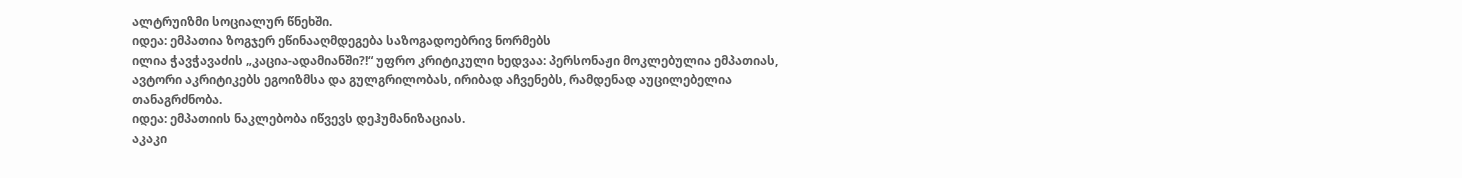ალტრუიზმი სოციალურ წნეხში.
იდეა: ემპათია ზოგჯერ ეწინააღმდეგება საზოგადოებრივ ნორმებს
ილია ჭავჭავაძის „კაცია-ადამიანში?!“ უფრო კრიტიკული ხედვაა: პერსონაჟი მოკლებულია ემპათიას, ავტორი აკრიტიკებს ეგოიზმსა და გულგრილობას, ირიბად აჩვენებს, რამდენად აუცილებელია თანაგრძნობა.
იდეა: ემპათიის ნაკლებობა იწვევს დეჰუმანიზაციას.
აკაკი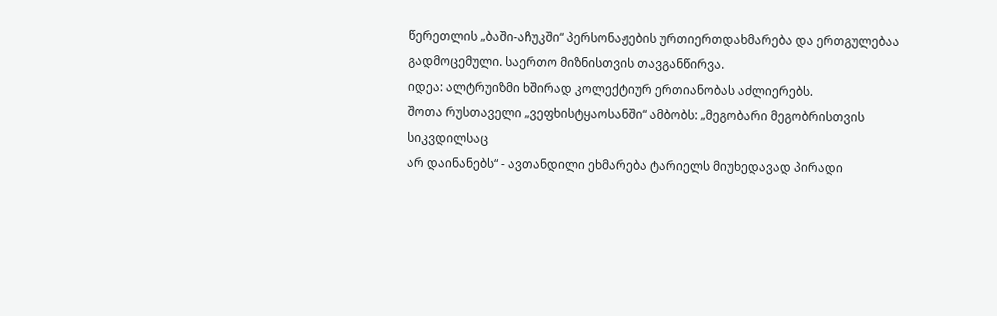წერეთლის „ბაში-აჩუკში“ პერსონაჟების ურთიერთდახმარება და ერთგულებაა
გადმოცემული. საერთო მიზნისთვის თავგანწირვა.
იდეა: ალტრუიზმი ხშირად კოლექტიურ ერთიანობას აძლიერებს.
შოთა რუსთაველი „ვეფხისტყაოსანში“ ამბობს: „მეგობარი მეგობრისთვის სიკვდილსაც
არ დაინანებს“ - ავთანდილი ეხმარება ტარიელს მიუხედავად პირადი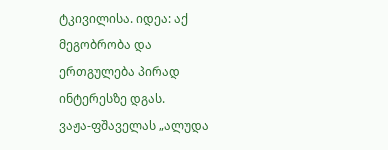ტკივილისა. იდეა: აქ მეგობრობა და ერთგულება პირად ინტერესზე დგას.
ვაჟა-ფშაველას „ალუდა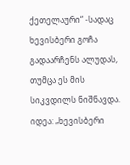ქეთელაური“ -სადაც ხევისბერი გოჩა გადაარჩენს ალუდას, თუმცა ეს მის სიკვდილს ნიშნავდა.
იდეა: „ხევისბერი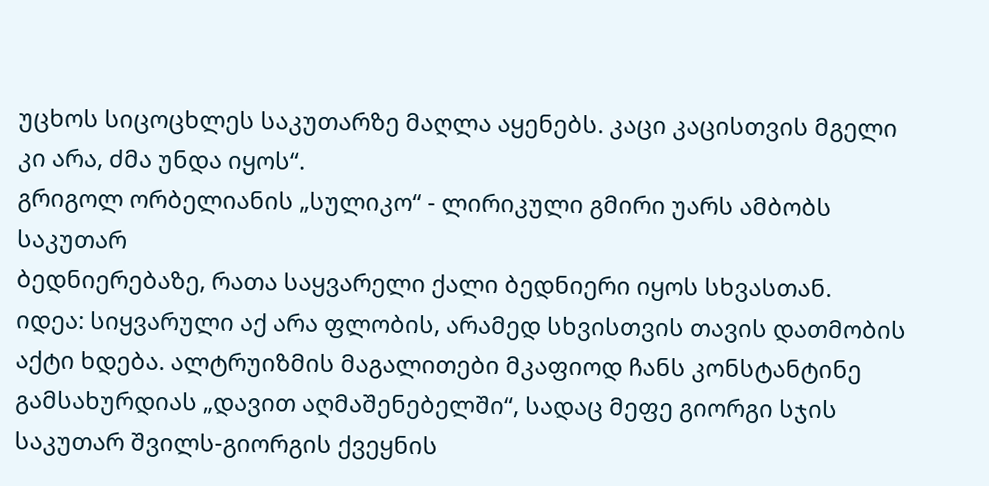უცხოს სიცოცხლეს საკუთარზე მაღლა აყენებს. კაცი კაცისთვის მგელი კი არა, ძმა უნდა იყოს“.
გრიგოლ ორბელიანის „სულიკო“ - ლირიკული გმირი უარს ამბობს საკუთარ
ბედნიერებაზე, რათა საყვარელი ქალი ბედნიერი იყოს სხვასთან.
იდეა: სიყვარული აქ არა ფლობის, არამედ სხვისთვის თავის დათმობის აქტი ხდება. ალტრუიზმის მაგალითები მკაფიოდ ჩანს კონსტანტინე გამსახურდიას „დავით აღმაშენებელში“, სადაც მეფე გიორგი სჯის საკუთარ შვილს-გიორგის ქვეყნის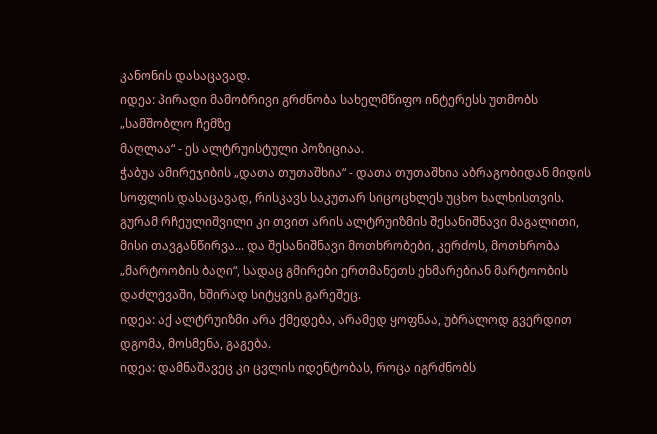კანონის დასაცავად.
იდეა: პირადი მამობრივი გრძნობა სახელმწიფო ინტერესს უთმობს „სამშობლო ჩემზე
მაღლაა“ - ეს ალტრუისტული პოზიციაა.
ჭაბუა ამირეჯიბის „დათა თუთაშხია“ - დათა თუთაშხია აბრაგობიდან მიდის სოფლის დასაცავად, რისკავს საკუთარ სიცოცხლეს უცხო ხალხისთვის.
გურამ რჩეულიშვილი კი თვით არის ალტრუიზმის შესანიშნავი მაგალითი, მისი თავგანწირვა... და შესანიშნავი მოთხრობები, კერძოს, მოთხრობა „მარტოობის ბაღი“, სადაც გმირები ერთმანეთს ეხმარებიან მარტოობის დაძლევაში, ხშირად სიტყვის გარეშეც.
იდეა: აქ ალტრუიზმი არა ქმედება, არამედ ყოფნაა, უბრალოდ გვერდით დგომა, მოსმენა, გაგება.
იდეა: დამნაშავეც კი ცვლის იდენტობას, როცა იგრძნობს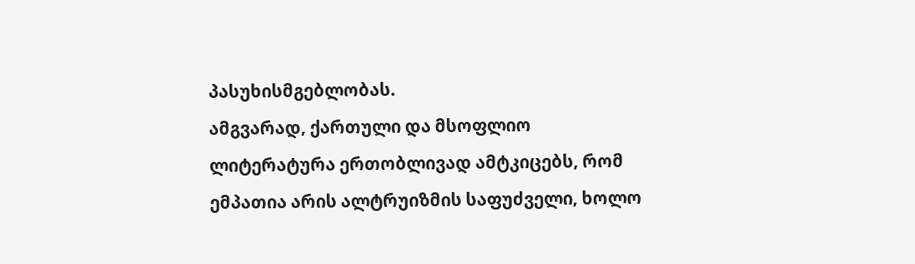პასუხისმგებლობას.
ამგვარად, ქართული და მსოფლიო ლიტერატურა ერთობლივად ამტკიცებს, რომ ემპათია არის ალტრუიზმის საფუძველი, ხოლო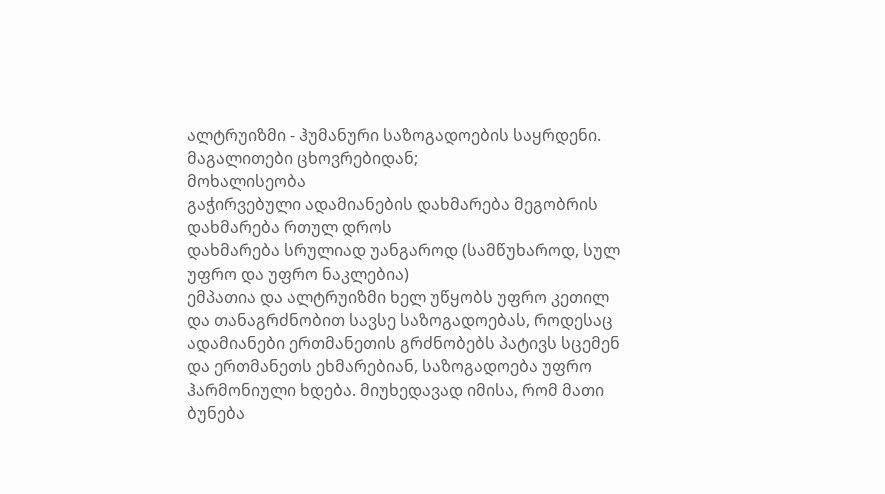ალტრუიზმი - ჰუმანური საზოგადოების საყრდენი.
მაგალითები ცხოვრებიდან;
მოხალისეობა
გაჭირვებული ადამიანების დახმარება მეგობრის დახმარება რთულ დროს
დახმარება სრულიად უანგაროდ (სამწუხაროდ, სულ უფრო და უფრო ნაკლებია)
ემპათია და ალტრუიზმი ხელ უწყობს უფრო კეთილ და თანაგრძნობით სავსე საზოგადოებას, როდესაც ადამიანები ერთმანეთის გრძნობებს პატივს სცემენ და ერთმანეთს ეხმარებიან, საზოგადოება უფრო ჰარმონიული ხდება. მიუხედავად იმისა, რომ მათი ბუნება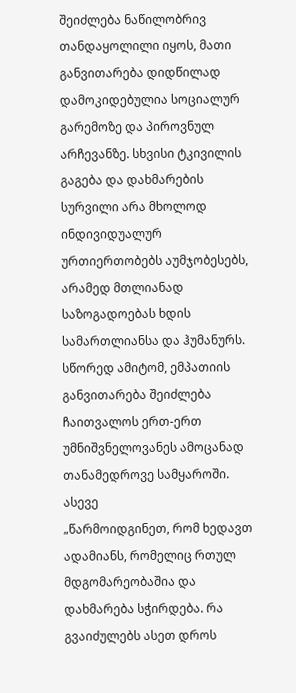შეიძლება ნაწილობრივ თანდაყოლილი იყოს, მათი განვითარება დიდწილად დამოკიდებულია სოციალურ გარემოზე და პიროვნულ არჩევანზე. სხვისი ტკივილის გაგება და დახმარების სურვილი არა მხოლოდ ინდივიდუალურ ურთიერთობებს აუმჯობესებს, არამედ მთლიანად საზოგადოებას ხდის სამართლიანსა და ჰუმანურს. სწორედ ამიტომ, ემპათიის განვითარება შეიძლება ჩაითვალოს ერთ-ერთ უმნიშვნელოვანეს ამოცანად თანამედროვე სამყაროში.
ასევე
„წარმოიდგინეთ, რომ ხედავთ ადამიანს, რომელიც რთულ მდგომარეობაშია და დახმარება სჭირდება. რა გვაიძულებს ასეთ დროს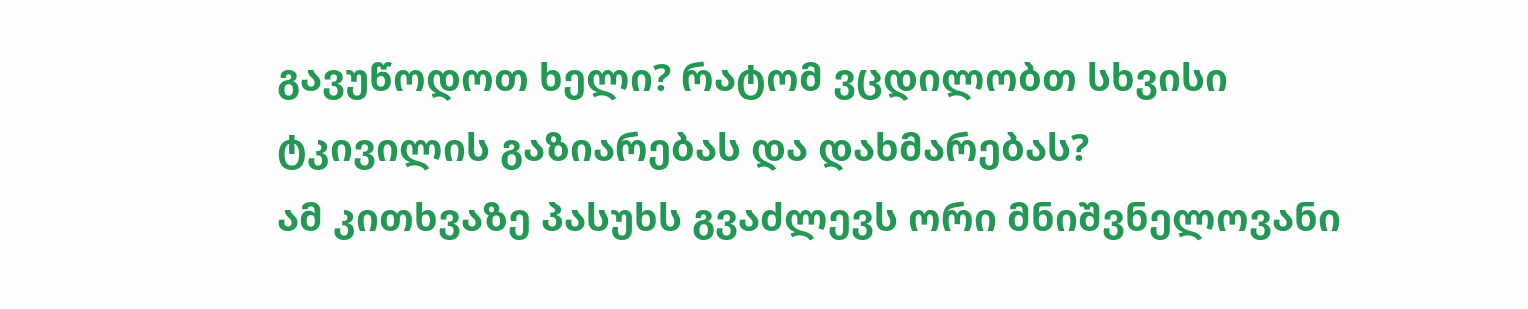გავუწოდოთ ხელი? რატომ ვცდილობთ სხვისი ტკივილის გაზიარებას და დახმარებას?
ამ კითხვაზე პასუხს გვაძლევს ორი მნიშვნელოვანი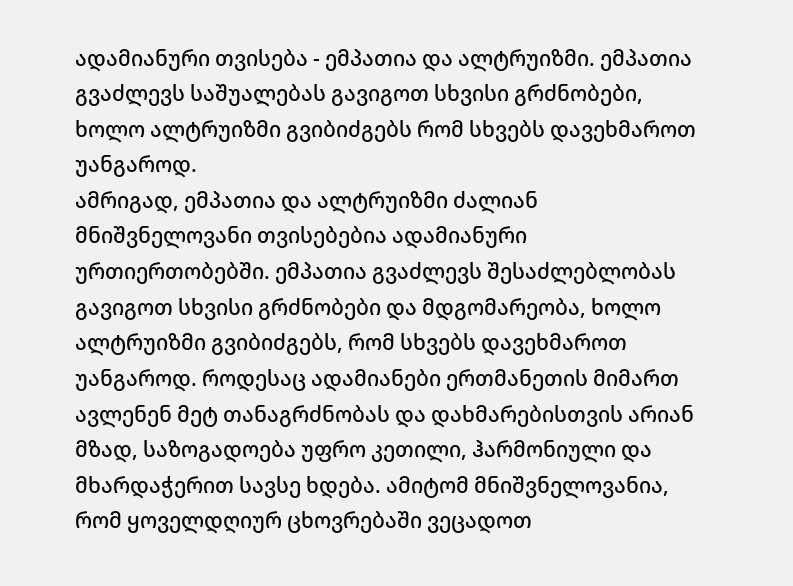ადამიანური თვისება - ემპათია და ალტრუიზმი. ემპათია გვაძლევს საშუალებას გავიგოთ სხვისი გრძნობები, ხოლო ალტრუიზმი გვიბიძგებს რომ სხვებს დავეხმაროთ უანგაროდ.
ამრიგად, ემპათია და ალტრუიზმი ძალიან მნიშვნელოვანი თვისებებია ადამიანური
ურთიერთობებში. ემპათია გვაძლევს შესაძლებლობას გავიგოთ სხვისი გრძნობები და მდგომარეობა, ხოლო ალტრუიზმი გვიბიძგებს, რომ სხვებს დავეხმაროთ უანგაროდ. როდესაც ადამიანები ერთმანეთის მიმართ ავლენენ მეტ თანაგრძნობას და დახმარებისთვის არიან მზად, საზოგადოება უფრო კეთილი, ჰარმონიული და მხარდაჭერით სავსე ხდება. ამიტომ მნიშვნელოვანია, რომ ყოველდღიურ ცხოვრებაში ვეცადოთ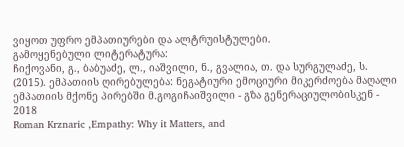ვიყოთ უფრო ემპათიურები და ალტრუისტულები.
გამოყენებული ლიტერატურა:
ჩიქოვანი, გ., ბაბუაძე, ლ., იაშვილი, ნ., გვალია, თ. და სურგულაძე, ს. (2015). ემპათიის ღირებულება: ნეგატიური ემოციური მიკერძოება მაღალი ემპათიის მქონე პირებში მ.გოგიჩაიშვილი - გზა გენერაციულობისკენ - 2018
Roman Krznaric ,Empathy: Why it Matters, and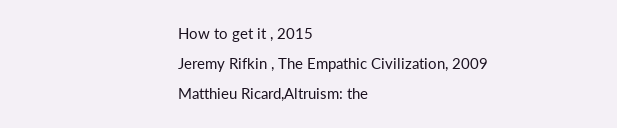How to get it , 2015
Jeremy Rifkin , The Empathic Civilization, 2009
Matthieu Ricard,Altruism: the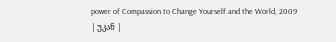power of Compassion to Change Yourself and the World, 2009
| უკან |